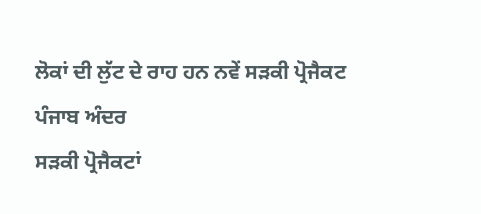ਲੋਕਾਂ ਦੀ ਲੁੱਟ ਦੇ ਰਾਹ ਹਨ ਨਵੇਂ ਸੜਕੀ ਪ੍ਰੋਜੈਕਟ
ਪੰਜਾਬ ਅੰਦਰ
ਸੜਕੀ ਪ੍ਰੋਜੈਕਟਾਂ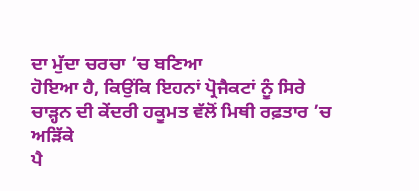ਦਾ ਮੁੱਦਾ ਚਰਚਾ ’ਚ ਬਣਿਆ
ਹੋਇਆ ਹੈ, ਕਿਉਂਕਿ ਇਹਨਾਂ ਪ੍ਰੋਜੈਕਟਾਂ ਨੂੰ ਸਿਰੇ
ਚਾੜ੍ਹਨ ਦੀ ਕੇਂਦਰੀ ਹਕੂਮਤ ਵੱਲੋਂ ਮਿਥੀ ਰਫ਼ਤਾਰ ’ਚ ਅੜਿੱਕੇ
ਪੈ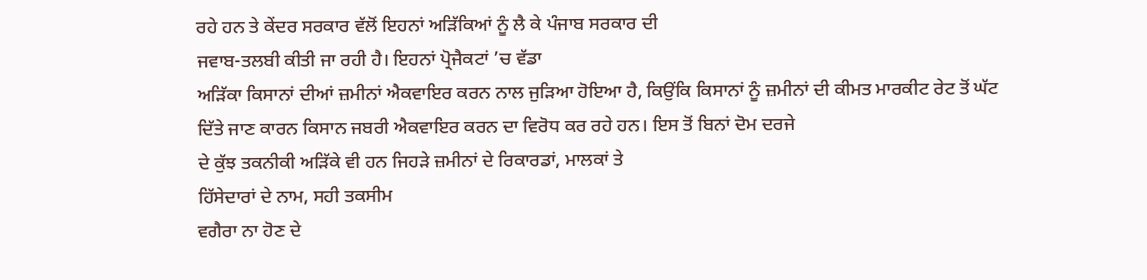ਰਹੇ ਹਨ ਤੇ ਕੇਂਦਰ ਸਰਕਾਰ ਵੱਲੋਂ ਇਹਨਾਂ ਅੜਿੱਕਿਆਂ ਨੂੰ ਲੈ ਕੇ ਪੰਜਾਬ ਸਰਕਾਰ ਦੀ
ਜਵਾਬ-ਤਲਬੀ ਕੀਤੀ ਜਾ ਰਹੀ ਹੈ। ਇਹਨਾਂ ਪ੍ਰੋਜੈਕਟਾਂ ’ਚ ਵੱਡਾ
ਅੜਿੱਕਾ ਕਿਸਾਨਾਂ ਦੀਆਂ ਜ਼ਮੀਨਾਂ ਐਕਵਾਇਰ ਕਰਨ ਨਾਲ ਜੁੜਿਆ ਹੋਇਆ ਹੈ, ਕਿਉਂਕਿ ਕਿਸਾਨਾਂ ਨੂੰ ਜ਼ਮੀਨਾਂ ਦੀ ਕੀਮਤ ਮਾਰਕੀਟ ਰੇਟ ਤੋਂ ਘੱਟ
ਦਿੱਤੇ ਜਾਣ ਕਾਰਨ ਕਿਸਾਨ ਜਬਰੀ ਐਕਵਾਇਰ ਕਰਨ ਦਾ ਵਿਰੋਧ ਕਰ ਰਹੇ ਹਨ। ਇਸ ਤੋਂ ਬਿਨਾਂ ਦੋਮ ਦਰਜੇ
ਦੇ ਕੁੱਝ ਤਕਨੀਕੀ ਅੜਿੱਕੇ ਵੀ ਹਨ ਜਿਹੜੇ ਜ਼ਮੀਨਾਂ ਦੇ ਰਿਕਾਰਡਾਂ, ਮਾਲਕਾਂ ਤੇ
ਹਿੱਸੇਦਾਰਾਂ ਦੇ ਨਾਮ, ਸਹੀ ਤਕਸੀਮ
ਵਗੈਰਾ ਨਾ ਹੋਣ ਦੇ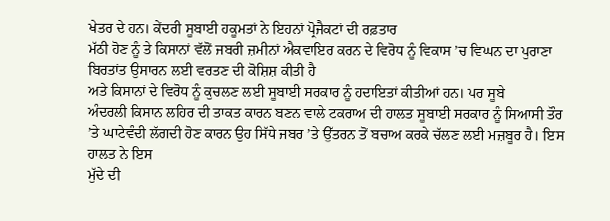ਖੇਤਰ ਦੇ ਹਨ। ਕੇਂਦਰੀ ਸੂਬਾਈ ਹਕੂਮਤਾਂ ਨੇ ਇਹਨਾਂ ਪ੍ਰੋਜੈਕਟਾਂ ਦੀ ਰਫ਼ਤਾਰ
ਮੱਠੀ ਹੋਣ ਨੂੰ ਤੇ ਕਿਸਾਨਾਂ ਵੱਲੋਂ ਜਬਰੀ ਜ਼ਮੀਨਾਂ ਐਕਵਾਇਰ ਕਰਨ ਦੇ ਵਿਰੋਧ ਨੂੰ ਵਿਕਾਸ ’ਚ ਵਿਘਨ ਦਾ ਪੁਰਾਣਾ ਬਿਰਤਾਂਤ ਉਸਾਰਨ ਲਈ ਵਰਤਣ ਦੀ ਕੋਸ਼ਿਸ਼ ਕੀਤੀ ਹੈ
ਅਤੇ ਕਿਸਾਨਾਂ ਦੇ ਵਿਰੋਧ ਨੂੰ ਕੁਚਲਣ ਲਈ ਸੂਬਾਈ ਸਰਕਾਰ ਨੂੰ ਹਦਾਇਤਾਂ ਕੀਤੀਆਂ ਹਨ। ਪਰ ਸੂਬੇ
ਅੰਦਰਲੀ ਕਿਸਾਨ ਲਹਿਰ ਦੀ ਤਾਕਤ ਕਾਰਨ ਬਣਨ ਵਾਲੇ ਟਕਰਾਅ ਦੀ ਹਾਲਤ ਸੂਬਾਈ ਸਰਕਾਰ ਨੂੰ ਸਿਆਸੀ ਤੌਰ
’ਤੇ ਘਾਟੇਵੰਦੀ ਲੱਗਦੀ ਹੋਣ ਕਾਰਨ ਉਹ ਸਿੱਧੇ ਜਬਰ ’ਤੇ ਉੱਤਰਨ ਤੋਂ ਬਚਾਅ ਕਰਕੇ ਚੱਲਣ ਲਈ ਮਜ਼ਬੂਰ ਹੈ। ਇਸ ਹਾਲਤ ਨੇ ਇਸ
ਮੁੱਦੇ ਦੀ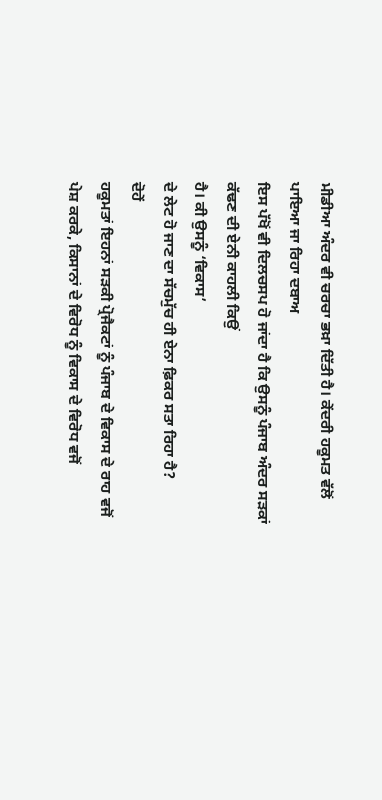ਮੀਡੀਆ ਅੰਦਰ ਵੀ ਚਰਚਾ ਭਖ਼ਾ ਦਿੱਤੀ ਹੈ। ਕੇਂਦਰੀ ਹਕੂਮਤ ਵੱਲੋਂ ਪਾਇਆ ਜਾ ਰਿਹਾ ਦਬਾਅ
ਇਸ ਪੱਖੋਂ ਵੀ ਦਿਲਚਸਪ ਹੋ ਜਾਂਦਾ ਹੈ ਕਿ ਉਸਨੂੰ ਪੰਜਾਬ ਅੰਦਰ ਸੜਕਾਂ ਕੱਢਣ ਦੀ ਏਨੀ ਕਾਹਲੀ ਕਿਉਂ
ਹੈ। ਕੀ ਉਸਨੂੰ ‘ਵਿਕਾਸ’
ਦੇ ਲੇਟ ਹੋ ਜਾਣ ਦਾ ਸੱਚਮੁੱਚ ਹੀ ਏਨਾ ਫ਼ਿਕਰ ਸਤਾ ਰਿਹਾ ਹੈ?
ਦੋਹੇਂ
ਹਕੂਮਤਾਂ ਇਹਨਾਂ ਸੜਕੀ ਪ੍ਰੋਜੈਕਟਾਂ ਨੂੰ ਪੰਜਾਬ ਦੇ ਵਿਕਾਸ ਦੇ ਰਾਹ ਵਜੋਂ ਪੇਸ਼ ਕਰਕੇ, ਕਿਸਾਨਾਂ ਦੇ ਵਿਰੋਧ ਨੂੰ ਵਿਕਾਸ ਦੇ ਵਿਰੋਧ ਵਜੋਂ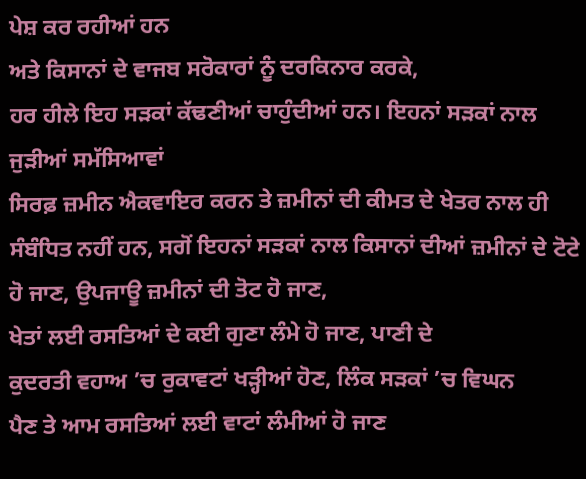ਪੇਸ਼ ਕਰ ਰਹੀਆਂ ਹਨ
ਅਤੇ ਕਿਸਾਨਾਂ ਦੇ ਵਾਜਬ ਸਰੋਕਾਰਾਂ ਨੂੰ ਦਰਕਿਨਾਰ ਕਰਕੇ,
ਹਰ ਹੀਲੇ ਇਹ ਸੜਕਾਂ ਕੱਢਣੀਆਂ ਚਾਹੁੰਦੀਆਂ ਹਨ। ਇਹਨਾਂ ਸੜਕਾਂ ਨਾਲ ਜੁੜੀਆਂ ਸਮੱਸਿਆਵਾਂ
ਸਿਰਫ਼ ਜ਼ਮੀਨ ਐਕਵਾਇਰ ਕਰਨ ਤੇ ਜ਼ਮੀਨਾਂ ਦੀ ਕੀਮਤ ਦੇ ਖੇਤਰ ਨਾਲ ਹੀ ਸੰਬੰਧਿਤ ਨਹੀਂ ਹਨ, ਸਗੋਂ ਇਹਨਾਂ ਸੜਕਾਂ ਨਾਲ ਕਿਸਾਨਾਂ ਦੀਆਂ ਜ਼ਮੀਨਾਂ ਦੇ ਟੋਟੇ ਹੋ ਜਾਣ, ਉਪਜਾਊ ਜ਼ਮੀਨਾਂ ਦੀ ਤੋਟ ਹੋ ਜਾਣ,
ਖੇਤਾਂ ਲਈ ਰਸਤਿਆਂ ਦੇ ਕਈ ਗੁਣਾ ਲੰਮੇ ਹੋ ਜਾਣ, ਪਾਣੀ ਦੇ
ਕੁਦਰਤੀ ਵਹਾਅ ’ਚ ਰੁਕਾਵਟਾਂ ਖੜ੍ਹੀਆਂ ਹੋਣ, ਲਿੰਕ ਸੜਕਾਂ ’ਚ ਵਿਘਨ
ਪੈਣ ਤੇ ਆਮ ਰਸਤਿਆਂ ਲਈ ਵਾਟਾਂ ਲੰਮੀਆਂ ਹੋ ਜਾਣ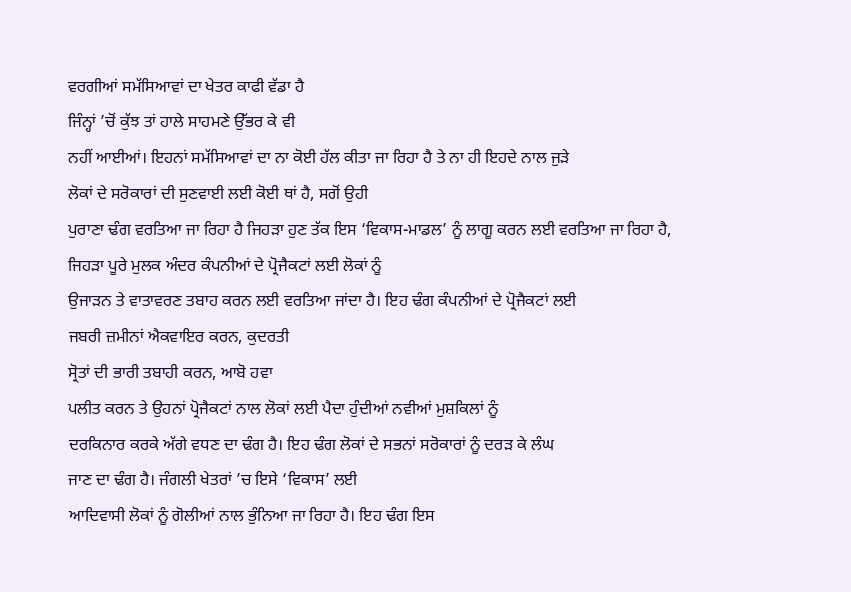ਵਰਗੀਆਂ ਸਮੱਸਿਆਵਾਂ ਦਾ ਖੇਤਰ ਕਾਫੀ ਵੱਡਾ ਹੈ
ਜਿੰਨ੍ਹਾਂ ’ਚੋਂ ਕੁੱਝ ਤਾਂ ਹਾਲੇ ਸਾਹਮਣੇ ਉੱਭਰ ਕੇ ਵੀ
ਨਹੀਂ ਆਈਆਂ। ਇਹਨਾਂ ਸਮੱਸਿਆਵਾਂ ਦਾ ਨਾ ਕੋਈ ਹੱਲ ਕੀਤਾ ਜਾ ਰਿਹਾ ਹੈ ਤੇ ਨਾ ਹੀ ਇਹਦੇ ਨਾਲ ਜੁੜੇ
ਲੋਕਾਂ ਦੇ ਸਰੋਕਾਰਾਂ ਦੀ ਸੁਣਵਾਈ ਲਈ ਕੋਈ ਥਾਂ ਹੈ, ਸਗੋਂ ਉਹੀ
ਪੁਰਾਣਾ ਢੰਗ ਵਰਤਿਆ ਜਾ ਰਿਹਾ ਹੈ ਜਿਹੜਾ ਹੁਣ ਤੱਕ ਇਸ ‘ਵਿਕਾਸ-ਮਾਡਲ’ ਨੂੰ ਲਾਗੂ ਕਰਨ ਲਈ ਵਰਤਿਆ ਜਾ ਰਿਹਾ ਹੈ, ਜਿਹੜਾ ਪੂਰੇ ਮੁਲਕ ਅੰਦਰ ਕੰਪਨੀਆਂ ਦੇ ਪ੍ਰੋਜੈਕਟਾਂ ਲਈ ਲੋਕਾਂ ਨੂੰ
ਉਜਾੜਨ ਤੇ ਵਾਤਾਵਰਣ ਤਬਾਹ ਕਰਨ ਲਈ ਵਰਤਿਆ ਜਾਂਦਾ ਹੈ। ਇਹ ਢੰਗ ਕੰਪਨੀਆਂ ਦੇ ਪ੍ਰੋਜੈਕਟਾਂ ਲਈ
ਜਬਰੀ ਜ਼ਮੀਨਾਂ ਐਕਵਾਇਰ ਕਰਨ, ਕੁਦਰਤੀ
ਸ੍ਰੋਤਾਂ ਦੀ ਭਾਰੀ ਤਬਾਹੀ ਕਰਨ, ਆਬੋ ਹਵਾ
ਪਲੀਤ ਕਰਨ ਤੇ ਉਹਨਾਂ ਪ੍ਰੋਜੈਕਟਾਂ ਨਾਲ ਲੋਕਾਂ ਲਈ ਪੈਦਾ ਹੁੰਦੀਆਂ ਨਵੀਆਂ ਮੁਸ਼ਕਿਲਾਂ ਨੂੰ
ਦਰਕਿਨਾਰ ਕਰਕੇ ਅੱਗੇ ਵਧਣ ਦਾ ਢੰਗ ਹੈ। ਇਹ ਢੰਗ ਲੋਕਾਂ ਦੇ ਸਭਨਾਂ ਸਰੋਕਾਰਾਂ ਨੂੰ ਦਰੜ ਕੇ ਲੰਘ
ਜਾਣ ਦਾ ਢੰਗ ਹੈ। ਜੰਗਲੀ ਖੇਤਰਾਂ ’ਚ ਇਸੇ ‘ਵਿਕਾਸ’ ਲਈ
ਆਦਿਵਾਸੀ ਲੋਕਾਂ ਨੂੰ ਗੋਲੀਆਂ ਨਾਲ ਭੁੰਨਿਆ ਜਾ ਰਿਹਾ ਹੈ। ਇਹ ਢੰਗ ਇਸ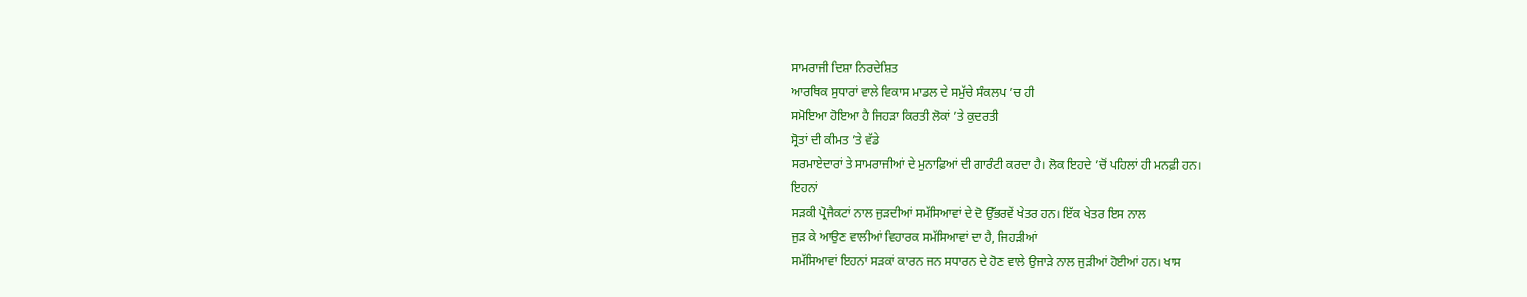ਸਾਮਰਾਜੀ ਦਿਸ਼ਾ ਨਿਰਦੇਸ਼ਿਤ
ਆਰਥਿਕ ਸੁਧਾਰਾਂ ਵਾਲੇ ਵਿਕਾਸ ਮਾਡਲ ਦੇ ਸਮੁੱਚੇ ਸੰਕਲਪ ’ਚ ਹੀ
ਸਮੋਇਆ ਹੋਇਆ ਹੈ ਜਿਹੜਾ ਕਿਰਤੀ ਲੋਕਾਂ ’ਤੇ ਕੁਦਰਤੀ
ਸ੍ਰੋਤਾਂ ਦੀ ਕੀਮਤ ’ਤੇ ਵੱਡੇ
ਸਰਮਾਏਦਾਰਾਂ ਤੇ ਸਾਮਰਾਜੀਆਂ ਦੇ ਮੁਨਾਫ਼ਿਆਂ ਦੀ ਗਾਰੰਟੀ ਕਰਦਾ ਹੈ। ਲੋਕ ਇਹਦੇ ’ਚੋਂ ਪਹਿਲਾਂ ਹੀ ਮਨਫ਼ੀ ਹਨ।
ਇਹਨਾਂ
ਸੜਕੀ ਪ੍ਰੋਜੈਕਟਾਂ ਨਾਲ ਜੁੜਦੀਆਂ ਸਮੱਸਿਆਵਾਂ ਦੇ ਦੋ ਉੱਭਰਵੇਂ ਖੇਤਰ ਹਨ। ਇੱਕ ਖੇਤਰ ਇਸ ਨਾਲ
ਜੁੜ ਕੇ ਆਉਣ ਵਾਲੀਆਂ ਵਿਹਾਰਕ ਸਮੱਸਿਆਵਾਂ ਦਾ ਹੈ, ਜਿਹੜੀਆਂ
ਸਮੱਸਿਆਵਾਂ ਇਹਨਾਂ ਸੜਕਾਂ ਕਾਰਨ ਜਨ ਸਧਾਰਨ ਦੇ ਹੋਣ ਵਾਲੇ ਉਜਾੜੇ ਨਾਲ ਜੁੜੀਆਂ ਹੋਈਆਂ ਹਨ। ਖਾਸ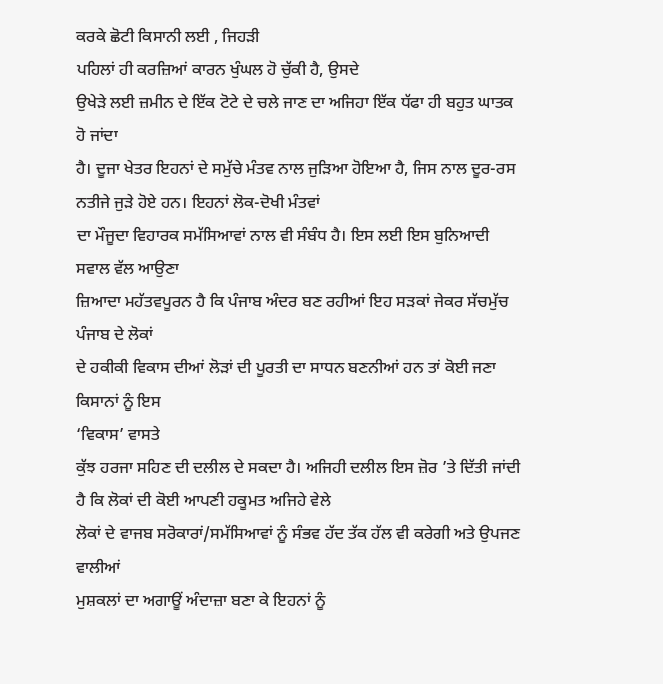ਕਰਕੇ ਛੋਟੀ ਕਿਸਾਨੀ ਲਈ , ਜਿਹੜੀ
ਪਹਿਲਾਂ ਹੀ ਕਰਜ਼ਿਆਂ ਕਾਰਨ ਖੁੰਘਲ ਹੋ ਚੁੱਕੀ ਹੈ, ਉਸਦੇ
ਉਖੇੜੇ ਲਈ ਜ਼ਮੀਨ ਦੇ ਇੱਕ ਟੋਟੇ ਦੇ ਚਲੇ ਜਾਣ ਦਾ ਅਜਿਹਾ ਇੱਕ ਧੱਫਾ ਹੀ ਬਹੁਤ ਘਾਤਕ ਹੋ ਜਾਂਦਾ
ਹੈ। ਦੂਜਾ ਖੇਤਰ ਇਹਨਾਂ ਦੇ ਸਮੁੱਚੇ ਮੰਤਵ ਨਾਲ ਜੁੜਿਆ ਹੋਇਆ ਹੈ, ਜਿਸ ਨਾਲ ਦੂਰ-ਰਸ ਨਤੀਜੇ ਜੁੜੇ ਹੋਏ ਹਨ। ਇਹਨਾਂ ਲੋਕ-ਦੋਖੀ ਮੰਤਵਾਂ
ਦਾ ਮੌਜੂਦਾ ਵਿਹਾਰਕ ਸਮੱਸਿਆਵਾਂ ਨਾਲ ਵੀ ਸੰਬੰਧ ਹੈ। ਇਸ ਲਈ ਇਸ ਬੁਨਿਆਦੀ ਸਵਾਲ ਵੱਲ ਆਉਣਾ
ਜ਼ਿਆਦਾ ਮਹੱਤਵਪੂਰਨ ਹੈ ਕਿ ਪੰਜਾਬ ਅੰਦਰ ਬਣ ਰਹੀਆਂ ਇਹ ਸੜਕਾਂ ਜੇਕਰ ਸੱਚਮੁੱਚ ਪੰਜਾਬ ਦੇ ਲੋਕਾਂ
ਦੇ ਹਕੀਕੀ ਵਿਕਾਸ ਦੀਆਂ ਲੋੜਾਂ ਦੀ ਪੂਰਤੀ ਦਾ ਸਾਧਨ ਬਣਨੀਆਂ ਹਨ ਤਾਂ ਕੋਈ ਜਣਾ ਕਿਸਾਨਾਂ ਨੂੰ ਇਸ
‘ਵਿਕਾਸ’ ਵਾਸਤੇ
ਕੁੱਝ ਹਰਜਾ ਸਹਿਣ ਦੀ ਦਲੀਲ ਦੇ ਸਕਦਾ ਹੈ। ਅਜਿਹੀ ਦਲੀਲ ਇਸ ਜ਼ੋਰ ’ਤੇ ਦਿੱਤੀ ਜਾਂਦੀ ਹੈ ਕਿ ਲੋਕਾਂ ਦੀ ਕੋਈ ਆਪਣੀ ਹਕੂਮਤ ਅਜਿਹੇ ਵੇਲੇ
ਲੋਕਾਂ ਦੇ ਵਾਜਬ ਸਰੋਕਾਰਾਂ/ਸਮੱਸਿਆਵਾਂ ਨੂੰ ਸੰਭਵ ਹੱਦ ਤੱਕ ਹੱਲ ਵੀ ਕਰੇਗੀ ਅਤੇ ਉਪਜਣ ਵਾਲੀਆਂ
ਮੁਸ਼ਕਲਾਂ ਦਾ ਅਗਾਊਂ ਅੰਦਾਜ਼ਾ ਬਣਾ ਕੇ ਇਹਨਾਂ ਨੂੰ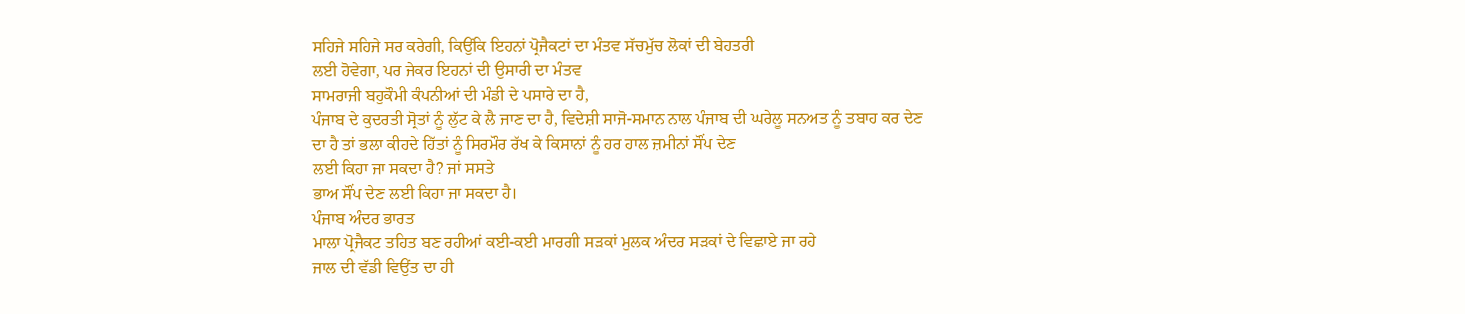ਸਹਿਜੇ ਸਹਿਜੇ ਸਰ ਕਰੇਗੀ, ਕਿਉਂਕਿ ਇਹਨਾਂ ਪ੍ਰੋਜੈਕਟਾਂ ਦਾ ਮੰਤਵ ਸੱਚਮੁੱਚ ਲੋਕਾਂ ਦੀ ਬੇਹਤਰੀ
ਲਈ ਹੋਵੇਗਾ, ਪਰ ਜੇਕਰ ਇਹਨਾਂ ਦੀ ਉਸਾਰੀ ਦਾ ਮੰਤਵ
ਸਾਮਰਾਜੀ ਬਹੁਕੌਮੀ ਕੰਪਨੀਆਂ ਦੀ ਮੰਡੀ ਦੇ ਪਸਾਰੇ ਦਾ ਹੈ,
ਪੰਜਾਬ ਦੇ ਕੁਦਰਤੀ ਸ੍ਰੋਤਾਂ ਨੂੰ ਲੁੱਟ ਕੇ ਲੈ ਜਾਣ ਦਾ ਹੈ, ਵਿਦੇਸ਼ੀ ਸਾਜੋ-ਸਮਾਨ ਨਾਲ ਪੰਜਾਬ ਦੀ ਘਰੇਲੂ ਸਨਅਤ ਨੂੰ ਤਬਾਹ ਕਰ ਦੇਣ
ਦਾ ਹੈ ਤਾਂ ਭਲਾ ਕੀਹਦੇ ਹਿੱਤਾਂ ਨੂੰ ਸਿਰਮੌਰ ਰੱਖ ਕੇ ਕਿਸਾਨਾਂ ਨੂੰ ਹਰ ਹਾਲ ਜ਼ਮੀਨਾਂ ਸੌਂਪ ਦੇਣ
ਲਈ ਕਿਹਾ ਜਾ ਸਕਦਾ ਹੈ? ਜਾਂ ਸਸਤੇ
ਭਾਅ ਸੌਂਪ ਦੇਣ ਲਈ ਕਿਹਾ ਜਾ ਸਕਦਾ ਹੈ।
ਪੰਜਾਬ ਅੰਦਰ ਭਾਰਤ
ਮਾਲਾ ਪ੍ਰੋਜੈਕਟ ਤਹਿਤ ਬਣ ਰਹੀਆਂ ਕਈ-ਕਈ ਮਾਰਗੀ ਸੜਕਾਂ ਮੁਲਕ ਅੰਦਰ ਸੜਕਾਂ ਦੇ ਵਿਛਾਏ ਜਾ ਰਹੇ
ਜਾਲ ਦੀ ਵੱਡੀ ਵਿਉਂਤ ਦਾ ਹੀ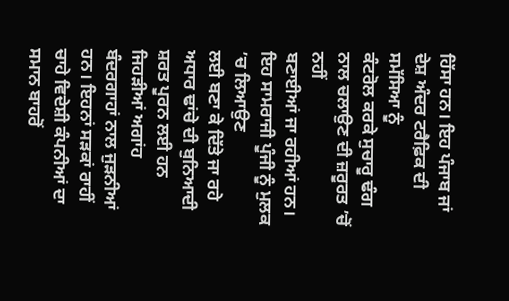ਹਿੱਸਾ ਹਨ। ਇਹ ਪੰਜਾਬ ਜਾਂ ਦੇਸ਼ ਅੰਦਰ ਟਰੈਫ਼ਿਕ ਦੀ ਸਮੱਸਿਆ ਨੂੰ
ਕੰਟਰੋਲ ਕਰਕੇ ਸੁਚਾਰੂ ਢੰਗ ਨਾਲ ਚਲਾਉਣ ਦੀ ਜ਼ਰੂਰਤ ’ਚੋਂ ਨਹੀਂ
ਬਣਾਈਆਂ ਜਾ ਰਹੀਆਂ ਹਨ। ਇਹ ਸਾਮਰਾਜੀ ਪੂੰਜੀ ਨੂੰ ਮੁਲਕ ’ਚ ਲਿਆਉਣ
ਲਈ ਬਣਾ ਕੇ ਦਿੱਤੇ ਜਾ ਰਹੇ ਅਧਾਰ ਢਾਂਚੇ ਦੀ ਬੁਨਿਆਦੀ ਸ਼ਰਤ ਪੂਰਨ ਲਈ ਹਨ ਜਿਹੜੀਆਂ ਅਗਾਂਹ
ਬੰਦਰਗਾਹਾਂ ਨਾਲ ਜੁੜਨੀਆਂ ਹਨ। ਇਹਨਾਂ ਸੜਕਾਂ ਰਾਹੀਂ ਚਾਹੇ ਵਿਦੇਸ਼ੀ ਕੰਪਨੀਆਂ ਦਾ ਸਮਾਨ ਬਾਹਰੋਂ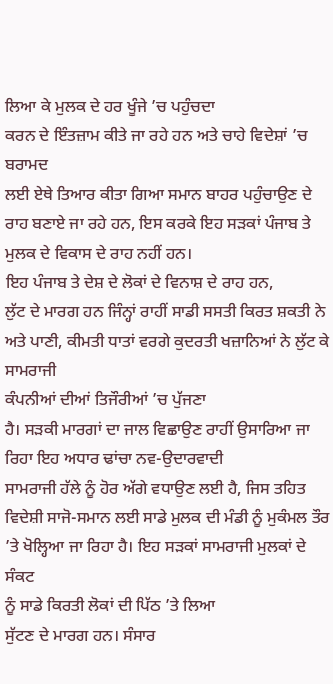ਲਿਆ ਕੇ ਮੁਲਕ ਦੇ ਹਰ ਖੂੰਜੇ ’ਚ ਪਹੁੰਚਦਾ
ਕਰਨ ਦੇ ਇੰਤਜ਼ਾਮ ਕੀਤੇ ਜਾ ਰਹੇ ਹਨ ਅਤੇ ਚਾਹੇ ਵਿਦੇਸ਼ਾਂ ’ਚ ਬਰਾਮਦ
ਲਈ ਏਥੇ ਤਿਆਰ ਕੀਤਾ ਗਿਆ ਸਮਾਨ ਬਾਹਰ ਪਹੁੰਚਾਉਣ ਦੇ ਰਾਹ ਬਣਾਏ ਜਾ ਰਹੇ ਹਨ, ਇਸ ਕਰਕੇ ਇਹ ਸੜਕਾਂ ਪੰਜਾਬ ਤੇ ਮੁਲਕ ਦੇ ਵਿਕਾਸ ਦੇ ਰਾਹ ਨਹੀਂ ਹਨ।
ਇਹ ਪੰਜਾਬ ਤੇ ਦੇਸ਼ ਦੇ ਲੋਕਾਂ ਦੇ ਵਿਨਾਸ਼ ਦੇ ਰਾਹ ਹਨ,
ਲੁੱਟ ਦੇ ਮਾਰਗ ਹਨ ਜਿੰਨ੍ਹਾਂ ਰਾਹੀਂ ਸਾਡੀ ਸਸਤੀ ਕਿਰਤ ਸ਼ਕਤੀ ਨੇ ਅਤੇ ਪਾਣੀ, ਕੀਮਤੀ ਧਾਤਾਂ ਵਰਗੇ ਕੁਦਰਤੀ ਖਜ਼ਾਨਿਆਂ ਨੇ ਲੁੱਟ ਕੇ ਸਾਮਰਾਜੀ
ਕੰਪਨੀਆਂ ਦੀਆਂ ਤਿਜੌਰੀਆਂ ’ਚ ਪੁੱਜਣਾ
ਹੈ। ਸੜਕੀ ਮਾਰਗਾਂ ਦਾ ਜਾਲ ਵਿਛਾਉਣ ਰਾਹੀਂ ਉਸਾਰਿਆ ਜਾ ਰਿਹਾ ਇਹ ਅਧਾਰ ਢਾਂਚਾ ਨਵ-ਉਦਾਰਵਾਦੀ
ਸਾਮਰਾਜੀ ਹੱਲੇ ਨੂੰ ਹੋਰ ਅੱਗੇ ਵਧਾਉਣ ਲਈ ਹੈ, ਜਿਸ ਤਹਿਤ
ਵਿਦੇਸ਼ੀ ਸਾਜੋ-ਸਮਾਨ ਲਈ ਸਾਡੇ ਮੁਲਕ ਦੀ ਮੰਡੀ ਨੂੰ ਮੁਕੰਮਲ ਤੌਰ ’ਤੇ ਖੋਲ੍ਹਿਆ ਜਾ ਰਿਹਾ ਹੈ। ਇਹ ਸੜਕਾਂ ਸਾਮਰਾਜੀ ਮੁਲਕਾਂ ਦੇ ਸੰਕਟ
ਨੂੰ ਸਾਡੇ ਕਿਰਤੀ ਲੋਕਾਂ ਦੀ ਪਿੱਠ ’ਤੇ ਲਿਆ
ਸੁੱਟਣ ਦੇ ਮਾਰਗ ਹਨ। ਸੰਸਾਰ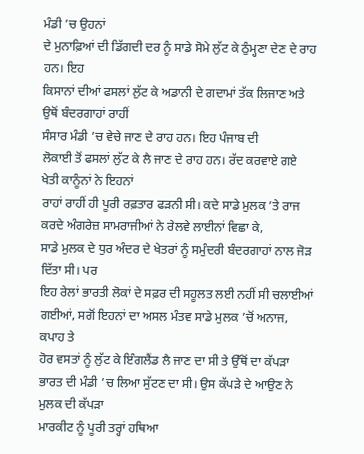ਮੰਡੀ ’ਚ ਉਹਨਾਂ
ਦੇ ਮੁਨਾਫ਼ਿਆਂ ਦੀ ਡਿੱਗਦੀ ਦਰ ਨੂੰ ਸਾਡੇ ਸੋਮੇ ਲੁੱਟ ਕੇ ਠੁੰਮ੍ਹਣਾ ਦੇਣ ਦੇ ਰਾਹ ਹਨ। ਇਹ
ਕਿਸਾਨਾਂ ਦੀਆਂ ਫਸਲਾਂ ਲੁੱਟ ਕੇ ਅਡਾਨੀ ਦੇ ਗਦਾਮਾਂ ਤੱਕ ਲਿਜਾਣ ਅਤੇ ਉਥੋਂ ਬੰਦਰਗਾਹਾਂ ਰਾਹੀਂ
ਸੰਸਾਰ ਮੰਡੀ ’ਚ ਵੇਚੇ ਜਾਣ ਦੇ ਰਾਹ ਹਨ। ਇਹ ਪੰਜਾਬ ਦੀ
ਲੋਕਾਈ ਤੋਂ ਫਸਲਾਂ ਲੁੱਟ ਕੇ ਲੈ ਜਾਣ ਦੇ ਰਾਹ ਹਨ। ਰੱਦ ਕਰਵਾਏ ਗਏ ਖੇਤੀ ਕਾਨੂੰਨਾਂ ਨੇ ਇਹਨਾਂ
ਰਾਹਾਂ ਰਾਹੀਂ ਹੀ ਪੂਰੀ ਰਫ਼ਤਾਰ ਫੜਨੀ ਸੀ। ਕਦੇ ਸਾਡੇ ਮੁਲਕ ’ਤੇ ਰਾਜ
ਕਰਦੇ ਅੰਗਰੇਜ਼ ਸਾਮਰਾਜੀਆਂ ਨੇ ਰੇਲਵੇ ਲਾਈਨਾਂ ਵਿਛਾ ਕੇ,
ਸਾਡੇ ਮੁਲਕ ਦੇ ਧੁਰ ਅੰਦਰ ਦੇ ਖੇਤਰਾਂ ਨੂੰ ਸਮੁੰਦਰੀ ਬੰਦਰਗਾਹਾਂ ਨਾਲ ਜੋੜ ਦਿੱਤਾ ਸੀ। ਪਰ
ਇਹ ਰੇਲਾਂ ਭਾਰਤੀ ਲੋਕਾਂ ਦੇ ਸਫ਼ਰ ਦੀ ਸਹੂਲਤ ਲਈ ਨਹੀਂ ਸੀ ਚਲਾਈਆਂ ਗਈਆਂ, ਸਗੋਂ ਇਹਨਾਂ ਦਾ ਅਸਲ ਮੰਤਵ ਸਾਡੇ ਮੁਲਕ ’ਚੋਂ ਅਨਾਜ, ਕਪਾਹ ਤੇ
ਹੋਰ ਵਸਤਾਂ ਨੂੰ ਲੁੱਟ ਕੇ ਇੰਗਲੈਂਡ ਲੈ ਜਾਣ ਦਾ ਸੀ ਤੇ ਉੱਥੋਂ ਦਾ ਕੱਪੜਾ ਭਾਰਤ ਦੀ ਮੰਡੀ ’ਚ ਲਿਆ ਸੁੱਟਣ ਦਾ ਸੀ। ਉਸ ਕੱਪੜੇ ਦੇ ਆਉਣ ਨੇ ਮੁਲਕ ਦੀ ਕੱਪੜਾ
ਮਾਰਕੀਟ ਨੂੰ ਪੂਰੀ ਤਰ੍ਹਾਂ ਹਥਿਆ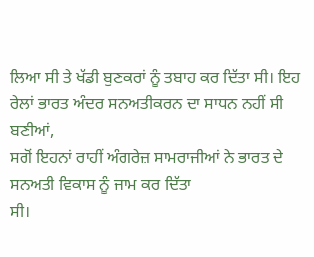ਲਿਆ ਸੀ ਤੇ ਖੱਡੀ ਬੁਣਕਰਾਂ ਨੂੰ ਤਬਾਹ ਕਰ ਦਿੱਤਾ ਸੀ। ਇਹ
ਰੇਲਾਂ ਭਾਰਤ ਅੰਦਰ ਸਨਅਤੀਕਰਨ ਦਾ ਸਾਧਨ ਨਹੀਂ ਸੀ ਬਣੀਆਂ,
ਸਗੋਂ ਇਹਨਾਂ ਰਾਹੀਂ ਅੰਗਰੇਜ਼ ਸਾਮਰਾਜੀਆਂ ਨੇ ਭਾਰਤ ਦੇ ਸਨਅਤੀ ਵਿਕਾਸ ਨੂੰ ਜਾਮ ਕਰ ਦਿੱਤਾ
ਸੀ।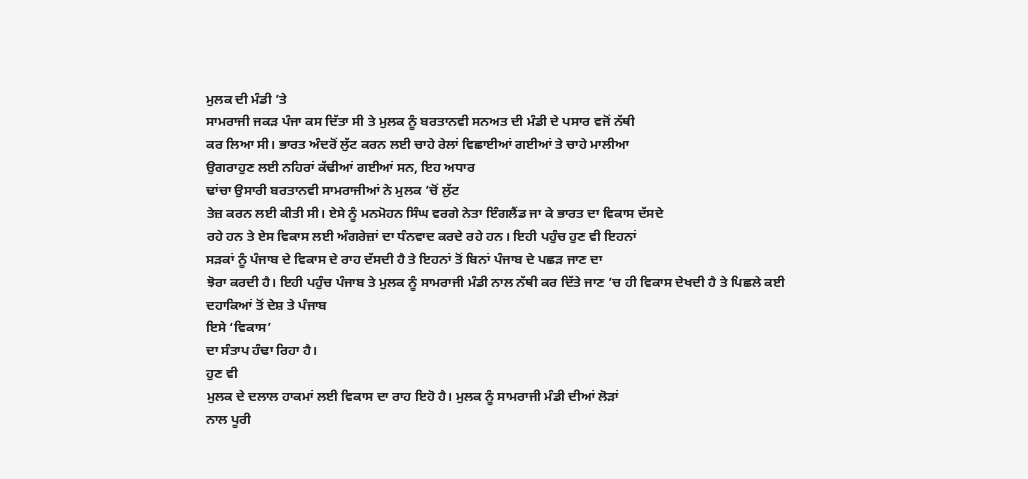ਮੁਲਕ ਦੀ ਮੰਡੀ ’ਤੇ
ਸਾਮਰਾਜੀ ਜਕੜ ਪੰਜਾ ਕਸ ਦਿੱਤਾ ਸੀ ਤੇ ਮੁਲਕ ਨੂੰ ਬਰਤਾਨਵੀ ਸਨਅਤ ਦੀ ਮੰਡੀ ਦੇ ਪਸਾਰ ਵਜੋਂ ਨੱਥੀ
ਕਰ ਲਿਆ ਸੀ। ਭਾਰਤ ਅੰਦਰੋਂ ਲੁੱਟ ਕਰਨ ਲਈ ਚਾਹੇ ਰੇਲਾਂ ਵਿਛਾਈਆਂ ਗਈਆਂ ਤੇ ਚਾਹੇ ਮਾਲੀਆ
ਉਗਰਾਹੁਣ ਲਈ ਨਹਿਰਾਂ ਕੱਢੀਆਂ ਗਈਆਂ ਸਨ, ਇਹ ਅਧਾਰ
ਢਾਂਚਾ ਉਸਾਰੀ ਬਰਤਾਨਵੀ ਸਾਮਰਾਜੀਆਂ ਨੇ ਮੁਲਕ ’ਚੋਂ ਲੁੱਟ
ਤੇਜ਼ ਕਰਨ ਲਈ ਕੀਤੀ ਸੀ। ਏਸੇ ਨੂੰ ਮਨਮੋਹਨ ਸਿੰਘ ਵਰਗੇ ਨੇਤਾ ਇੰਗਲੈਂਡ ਜਾ ਕੇ ਭਾਰਤ ਦਾ ਵਿਕਾਸ ਦੱਸਦੇ
ਰਹੇ ਹਨ ਤੇ ਏਸ ਵਿਕਾਸ ਲਈ ਅੰਗਰੇਜ਼ਾਂ ਦਾ ਧੰਨਵਾਦ ਕਰਦੇ ਰਹੇ ਹਨ। ਇਹੀ ਪਹੁੰਚ ਹੁਣ ਵੀ ਇਹਨਾਂ
ਸੜਕਾਂ ਨੂੰ ਪੰਜਾਬ ਦੇ ਵਿਕਾਸ ਦੇ ਰਾਹ ਦੱਸਦੀ ਹੈ ਤੇ ਇਹਨਾਂ ਤੋਂ ਬਿਨਾਂ ਪੰਜਾਬ ਦੇ ਪਛੜ ਜਾਣ ਦਾ
ਝੋਰਾ ਕਰਦੀ ਹੈ। ਇਹੀ ਪਹੁੰਚ ਪੰਜਾਬ ਤੇ ਮੁਲਕ ਨੂੰ ਸਾਮਰਾਜੀ ਮੰਡੀ ਨਾਲ ਨੱਥੀ ਕਰ ਦਿੱਤੇ ਜਾਣ ’ਚ ਹੀ ਵਿਕਾਸ ਦੇਖਦੀ ਹੈ ਤੇ ਪਿਛਲੇ ਕਈ ਦਹਾਕਿਆਂ ਤੋਂ ਦੇਸ਼ ਤੇ ਪੰਜਾਬ
ਇਸੇ ‘ਵਿਕਾਸ’
ਦਾ ਸੰਤਾਪ ਹੰਢਾ ਰਿਹਾ ਹੈ।
ਹੁਣ ਵੀ
ਮੁਲਕ ਦੇ ਦਲਾਲ ਹਾਕਮਾਂ ਲਈ ਵਿਕਾਸ ਦਾ ਰਾਹ ਇਹੋ ਹੈ। ਮੁਲਕ ਨੂੰ ਸਾਮਰਾਜੀ ਮੰਡੀ ਦੀਆਂ ਲੋੜਾਂ
ਨਾਲ ਪੂਰੀ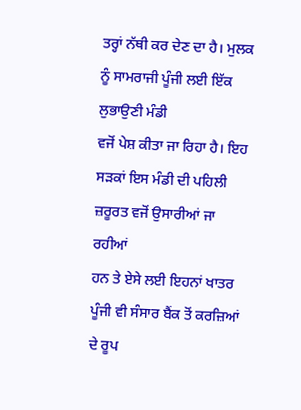ਤਰ੍ਹਾਂ ਨੱਥੀ ਕਰ ਦੇਣ ਦਾ ਹੈ। ਮੁਲਕ ਨੂੰ ਸਾਮਰਾਜੀ ਪੂੰਜੀ ਲਈ ਇੱਕ ਲੁਭਾਉਣੀ ਮੰਡੀ
ਵਜੋਂ ਪੇਸ਼ ਕੀਤਾ ਜਾ ਰਿਹਾ ਹੈ। ਇਹ ਸੜਕਾਂ ਇਸ ਮੰਡੀ ਦੀ ਪਹਿਲੀ ਜ਼ਰੂਰਤ ਵਜੋਂ ਉਸਾਰੀਆਂ ਜਾ ਰਹੀਆਂ
ਹਨ ਤੇ ਏਸੇ ਲਈ ਇਹਨਾਂ ਖਾਤਰ ਪੂੰਜੀ ਵੀ ਸੰਸਾਰ ਬੈਂਕ ਤੋਂ ਕਰਜ਼ਿਆਂ ਦੇ ਰੂਪ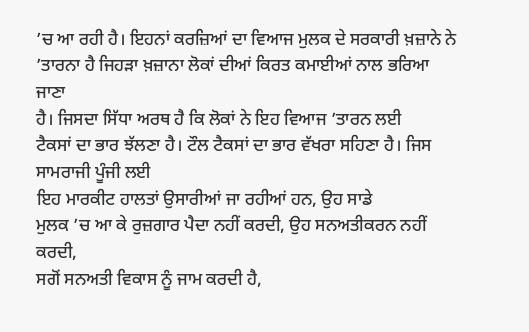’ਚ ਆ ਰਹੀ ਹੈ। ਇਹਨਾਂ ਕਰਜ਼ਿਆਂ ਦਾ ਵਿਆਜ ਮੁਲਕ ਦੇ ਸਰਕਾਰੀ ਖ਼ਜ਼ਾਨੇ ਨੇ ’ਤਾਰਨਾ ਹੈ ਜਿਹੜਾ ਖ਼ਜ਼ਾਨਾ ਲੋਕਾਂ ਦੀਆਂ ਕਿਰਤ ਕਮਾਈਆਂ ਨਾਲ ਭਰਿਆ ਜਾਣਾ
ਹੈ। ਜਿਸਦਾ ਸਿੱਧਾ ਅਰਥ ਹੈ ਕਿ ਲੋਕਾਂ ਨੇ ਇਹ ਵਿਆਜ ’ਤਾਰਨ ਲਈ
ਟੈਕਸਾਂ ਦਾ ਭਾਰ ਝੱਲਣਾ ਹੈ। ਟੌਲ ਟੈਕਸਾਂ ਦਾ ਭਾਰ ਵੱਖਰਾ ਸਹਿਣਾ ਹੈ। ਜਿਸ ਸਾਮਰਾਜੀ ਪੂੰਜੀ ਲਈ
ਇਹ ਮਾਰਕੀਟ ਹਾਲਤਾਂ ਉਸਾਰੀਆਂ ਜਾ ਰਹੀਆਂ ਹਨ, ਉਹ ਸਾਡੇ
ਮੁਲਕ ’ਚ ਆ ਕੇ ਰੁਜ਼ਗਾਰ ਪੈਦਾ ਨਹੀਂ ਕਰਦੀ, ਉਹ ਸਨਅਤੀਕਰਨ ਨਹੀਂ ਕਰਦੀ,
ਸਗੋਂ ਸਨਅਤੀ ਵਿਕਾਸ ਨੂੰ ਜਾਮ ਕਰਦੀ ਹੈ,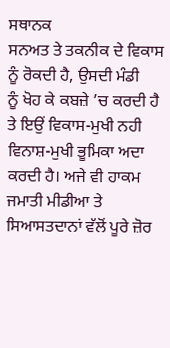ਸਥਾਨਕ
ਸਨਅਤ ਤੇ ਤਕਨੀਕ ਦੇ ਵਿਕਾਸ ਨੂੰ ਰੋਕਦੀ ਹੈ, ਉਸਦੀ ਮੰਡੀ
ਨੂੰ ਖੋਹ ਕੇ ਕਬਜ਼ੇ ’ਚ ਕਰਦੀ ਹੈ
ਤੇ ਇਉਂ ਵਿਕਾਸ-ਮੁਖੀ ਨਹੀ ਵਿਨਾਸ਼-ਮੁਖੀ ਭੂਮਿਕਾ ਅਦਾ ਕਰਦੀ ਹੈ। ਅਜੇ ਵੀ ਹਾਕਮ ਜਮਾਤੀ ਮੀਡੀਆ ਤੇ
ਸਿਆਸਤਦਾਨਾਂ ਵੱਲੋਂ ਪੂਰੇ ਜ਼ੋਰ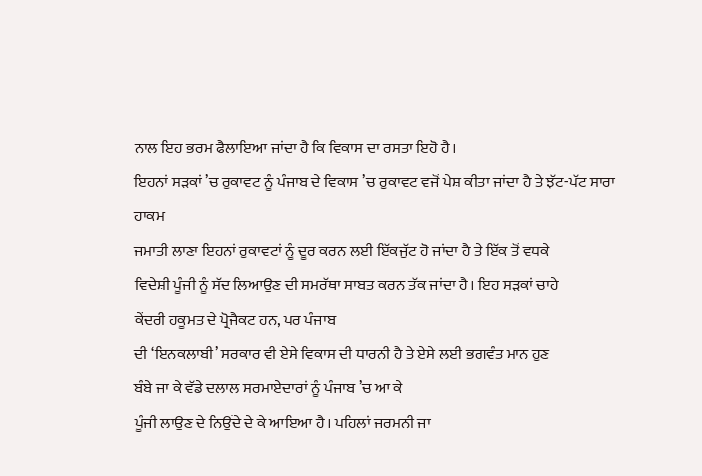ਨਾਲ ਇਹ ਭਰਮ ਫੈਲਾਇਆ ਜਾਂਦਾ ਹੈ ਕਿ ਵਿਕਾਸ ਦਾ ਰਸਤਾ ਇਹੋ ਹੈ।
ਇਹਨਾਂ ਸੜਕਾਂ ’ਚ ਰੁਕਾਵਟ ਨੂੰ ਪੰਜਾਬ ਦੇ ਵਿਕਾਸ ’ਚ ਰੁਕਾਵਟ ਵਜੋਂ ਪੇਸ਼ ਕੀਤਾ ਜਾਂਦਾ ਹੈ ਤੇ ਝੱਟ-ਪੱਟ ਸਾਰਾ ਹਾਕਮ
ਜਮਾਤੀ ਲਾਣਾ ਇਹਨਾਂ ਰੁਕਾਵਟਾਂ ਨੂੰ ਦੂਰ ਕਰਨ ਲਈ ਇੱਕਜੁੱਟ ਹੋ ਜਾਂਦਾ ਹੈ ਤੇ ਇੱਕ ਤੋਂ ਵਧਕੇ
ਵਿਦੇਸ਼ੀ ਪੂੰਜੀ ਨੂੰ ਸੱਦ ਲਿਆਉਣ ਦੀ ਸਮਰੱਥਾ ਸਾਬਤ ਕਰਨ ਤੱਕ ਜਾਂਦਾ ਹੈ। ਇਹ ਸੜਕਾਂ ਚਾਹੇ
ਕੇਂਦਰੀ ਹਕੂਮਤ ਦੇ ਪ੍ਰੋਜੈਕਟ ਹਨ, ਪਰ ਪੰਜਾਬ
ਦੀ ‘ਇਨਕਲਾਬੀ’ ਸਰਕਾਰ ਵੀ ਏਸੇ ਵਿਕਾਸ ਦੀ ਧਾਰਨੀ ਹੈ ਤੇ ਏਸੇ ਲਈ ਭਗਵੰਤ ਮਾਨ ਹੁਣ
ਬੰਬੇ ਜਾ ਕੇ ਵੱਡੇ ਦਲਾਲ ਸਰਮਾਏਦਾਰਾਂ ਨੂੰ ਪੰਜਾਬ ’ਚ ਆ ਕੇ
ਪੂੰਜੀ ਲਾਉਣ ਦੇ ਨਿਉਂਦੇ ਦੇ ਕੇ ਆਇਆ ਹੈ। ਪਹਿਲਾਂ ਜਰਮਨੀ ਜਾ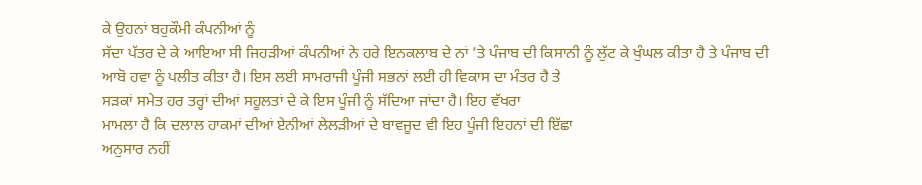ਕੇ ਉਹਨਾਂ ਬਹੁਕੌਮੀ ਕੰਪਨੀਆਂ ਨੂੰ
ਸੱਦਾ ਪੱਤਰ ਦੇ ਕੇ ਆਇਆ ਸੀ ਜਿਹੜੀਆਂ ਕੰਪਨੀਆਂ ਨੇ ਹਰੇ ਇਨਕਲਾਬ ਦੇ ਨਾਂ ’ਤੇ ਪੰਜਾਬ ਦੀ ਕਿਸਾਨੀ ਨੂੰ ਲੁੱਟ ਕੇ ਖੁੰਘਲ ਕੀਤਾ ਹੈ ਤੇ ਪੰਜਾਬ ਦੀ
ਆਬੋ ਹਵਾ ਨੂੰ ਪਲੀਤ ਕੀਤਾ ਹੈ। ਇਸ ਲਈ ਸਾਮਰਾਜੀ ਪੂੰਜੀ ਸਭਨਾਂ ਲਈ ਹੀ ਵਿਕਾਸ ਦਾ ਮੰਤਰ ਹੈ ਤੇ
ਸੜਕਾਂ ਸਮੇਤ ਹਰ ਤਰ੍ਹਾਂ ਦੀਆਂ ਸਹੂਲਤਾਂ ਦੇ ਕੇ ਇਸ ਪੂੰਜੀ ਨੂੰ ਸੱਦਿਆ ਜਾਂਦਾ ਹੈ। ਇਹ ਵੱਖਰਾ
ਮਾਮਲਾ ਹੈ ਕਿ ਦਲਾਲ ਹਾਕਮਾਂ ਦੀਆਂ ਏਨੀਆਂ ਲੇਲੜੀਆਂ ਦੇ ਬਾਵਜੂਦ ਵੀ ਇਹ ਪੂੰਜੀ ਇਹਨਾਂ ਦੀ ਇੱਛਾ
ਅਨੁਸਾਰ ਨਹੀਂ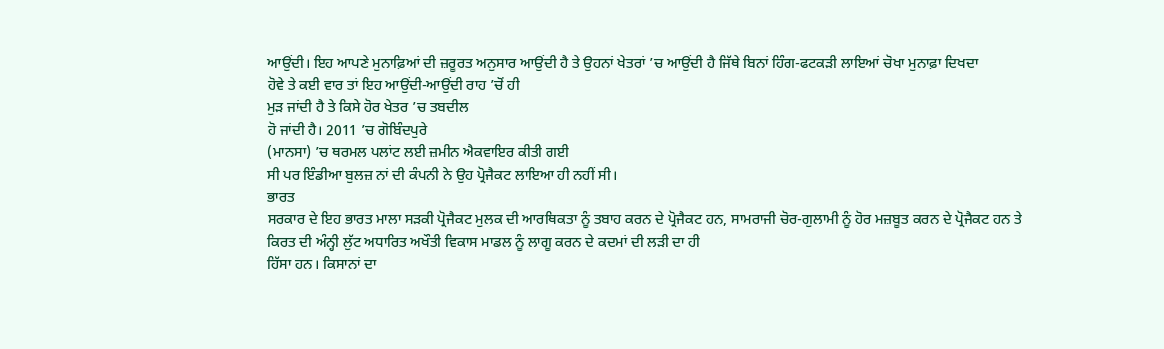ਆਉਂਦੀ। ਇਹ ਆਪਣੇ ਮੁਨਾਫ਼ਿਆਂ ਦੀ ਜ਼ਰੂਰਤ ਅਨੁਸਾਰ ਆਉਂਦੀ ਹੈ ਤੇ ਉਹਨਾਂ ਖੇਤਰਾਂ ’ਚ ਆਉਂਦੀ ਹੈ ਜਿੱਥੇ ਬਿਨਾਂ ਹਿੰਗ-ਫਟਕੜੀ ਲਾਇਆਂ ਚੋਖਾ ਮੁਨਾਫ਼ਾ ਦਿਖਦਾ
ਹੋਵੇ ਤੇ ਕਈ ਵਾਰ ਤਾਂ ਇਹ ਆਉਂਦੀ-ਆਉਂਦੀ ਰਾਹ ’ਚੋਂ ਹੀ
ਮੁੜ ਜਾਂਦੀ ਹੈ ਤੇ ਕਿਸੇ ਹੋਰ ਖੇਤਰ ’ਚ ਤਬਦੀਲ
ਹੋ ਜਾਂਦੀ ਹੈ। 2011 ’ਚ ਗੋਬਿੰਦਪੁਰੇ
(ਮਾਨਸਾ) ’ਚ ਥਰਮਲ ਪਲਾਂਟ ਲਈ ਜ਼ਮੀਨ ਐਕਵਾਇਰ ਕੀਤੀ ਗਈ
ਸੀ ਪਰ ਇੰਡੀਆ ਬੁਲਜ਼ ਨਾਂ ਦੀ ਕੰਪਨੀ ਨੇ ਉਹ ਪ੍ਰੋਜੈਕਟ ਲਾਇਆ ਹੀ ਨਹੀਂ ਸੀ।
ਭਾਰਤ
ਸਰਕਾਰ ਦੇ ਇਹ ਭਾਰਤ ਮਾਲਾ ਸੜਕੀ ਪ੍ਰੋਜੈਕਟ ਮੁਲਕ ਦੀ ਆਰਥਿਕਤਾ ਨੂੰ ਤਬਾਹ ਕਰਨ ਦੇ ਪ੍ਰੋਜੈਕਟ ਹਨ, ਸਾਮਰਾਜੀ ਚੋਰ-ਗੁਲਾਮੀ ਨੂੰ ਹੋਰ ਮਜ਼ਬੂਤ ਕਰਨ ਦੇ ਪ੍ਰੋਜੈਕਟ ਹਨ ਤੇ
ਕਿਰਤ ਦੀ ਅੰਨ੍ਹੀ ਲੁੱਟ ਅਧਾਰਿਤ ਅਖੌਤੀ ਵਿਕਾਸ ਮਾਡਲ ਨੂੰ ਲਾਗੂ ਕਰਨ ਦੇ ਕਦਮਾਂ ਦੀ ਲੜੀ ਦਾ ਹੀ
ਹਿੱਸਾ ਹਨ। ਕਿਸਾਨਾਂ ਦਾ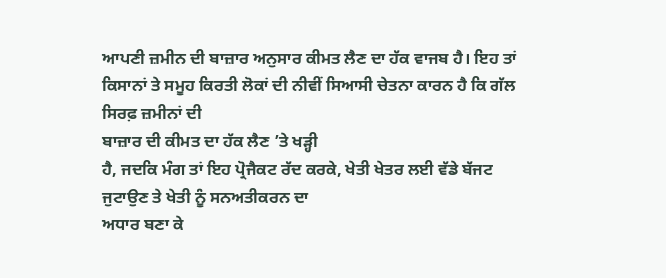ਆਪਣੀ ਜ਼ਮੀਨ ਦੀ ਬਾਜ਼ਾਰ ਅਨੁਸਾਰ ਕੀਮਤ ਲੈਣ ਦਾ ਹੱਕ ਵਾਜਬ ਹੈ। ਇਹ ਤਾਂ
ਕਿਸਾਨਾਂ ਤੇ ਸਮੂਹ ਕਿਰਤੀ ਲੋਕਾਂ ਦੀ ਨੀਵੀਂ ਸਿਆਸੀ ਚੇਤਨਾ ਕਾਰਨ ਹੈ ਕਿ ਗੱਲ ਸਿਰਫ਼ ਜ਼ਮੀਨਾਂ ਦੀ
ਬਾਜ਼ਾਰ ਦੀ ਕੀਮਤ ਦਾ ਹੱਕ ਲੈਣ ’ਤੇ ਖੜ੍ਹੀ
ਹੈ, ਜਦਕਿ ਮੰਗ ਤਾਂ ਇਹ ਪ੍ਰੋਜੈਕਟ ਰੱਦ ਕਰਕੇ, ਖੇਤੀ ਖੇਤਰ ਲਈ ਵੱਡੇ ਬੱਜਟ ਜੁਟਾਉਣ ਤੇ ਖੇਤੀ ਨੂੰ ਸਨਅਤੀਕਰਨ ਦਾ
ਅਧਾਰ ਬਣਾ ਕੇ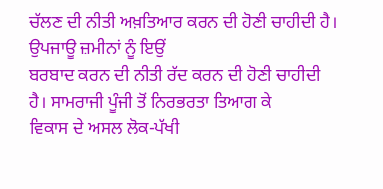ਚੱਲਣ ਦੀ ਨੀਤੀ ਅਖ਼ਤਿਆਰ ਕਰਨ ਦੀ ਹੋਣੀ ਚਾਹੀਦੀ ਹੈ। ਉਪਜਾਊ ਜ਼ਮੀਨਾਂ ਨੂੰ ਇਉਂ
ਬਰਬਾਦ ਕਰਨ ਦੀ ਨੀਤੀ ਰੱਦ ਕਰਨ ਦੀ ਹੋਣੀ ਚਾਹੀਦੀ ਹੈ। ਸਾਮਰਾਜੀ ਪੂੰਜੀ ਤੋਂ ਨਿਰਭਰਤਾ ਤਿਆਗ ਕੇ
ਵਿਕਾਸ ਦੇ ਅਸਲ ਲੋਕ-ਪੱਖੀ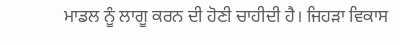ਮਾਡਲ ਨੂੰ ਲਾਗੂ ਕਰਨ ਦੀ ਹੋਣੀ ਚਾਹੀਦੀ ਹੈ। ਜਿਹੜਾ ਵਿਕਾਸ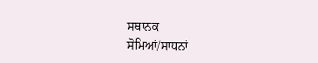ਸਥਾਨਕ
ਸੋਮਿਆਂ/ਸਾਧਨਾਂ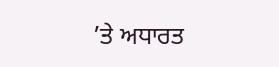’ਤੇ ਅਧਾਰਤ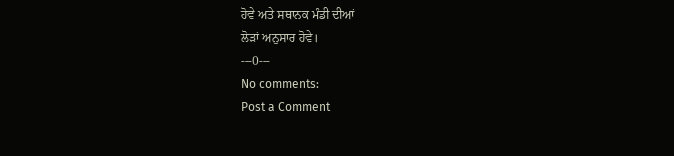ਹੋਵੇ ਅਤੇ ਸਥਾਨਕ ਮੰਡੀ ਦੀਆਂ
ਲੋੜਾਂ ਅਨੁਸਾਰ ਹੋਵੇ।
---0---
No comments:
Post a Comment